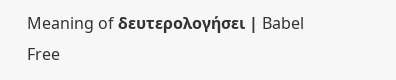Meaning of δευτερολογήσει | Babel Free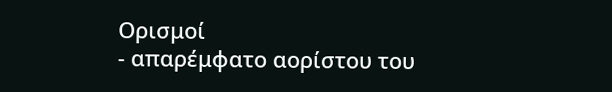Ορισμοί
- απαρέμφατο αορίστου του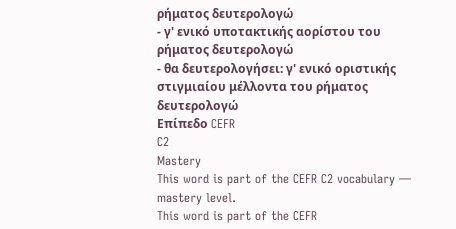ρήματος δευτερολογώ
- γ' ενικό υποτακτικής αορίστου του ρήματος δευτερολογώ
- θα δευτερολογήσει: γ' ενικό οριστικής στιγμιαίου μέλλοντα του ρήματος δευτερολογώ
Επίπεδο CEFR
C2
Mastery
This word is part of the CEFR C2 vocabulary — mastery level.
This word is part of the CEFR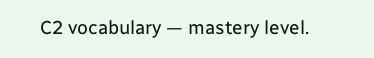C2 vocabulary — mastery level.